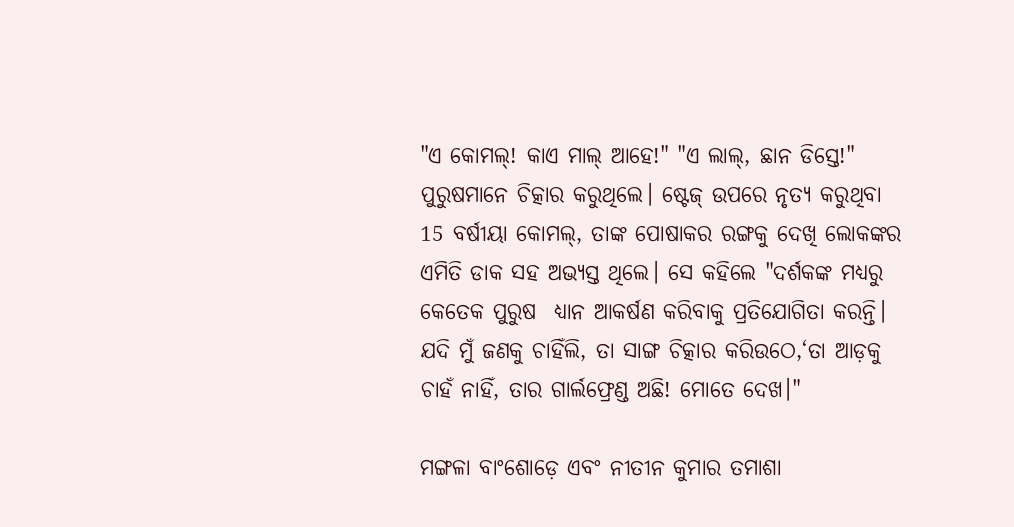"ଏ କୋମଲ୍! କାଏ ମାଲ୍ ଆହେ!" "ଏ ଲାଲ୍, ଛାନ ଡିସ୍ତେ!" ପୁରୁଷମାନେ ଚିତ୍କାର କରୁଥିଲେ। ଷ୍ଟେଜ୍ ଉପରେ ନୃତ୍ୟ କରୁଥିବା 15 ବର୍ଷୀୟା କୋମଲ୍, ତାଙ୍କ ପୋଷାକର ରଙ୍ଗକୁ ଦେଖି ଲୋକଙ୍କର ଏମିତି ଡାକ ସହ ଅଭ୍ୟସ୍ତ ଥିଲେ। ସେ କହିଲେ "ଦର୍ଶକଙ୍କ ମଧ୍ୟରୁ କେତେକ ପୁରୁଷ  ଧ୍ୟାନ ଆକର୍ଷଣ କରିବାକୁ ପ୍ରତିଯୋଗିତା କରନ୍ତି। ଯଦି ମୁଁ ଜଣକୁ ଚାହିଁଲି, ତା ସାଙ୍ଗ ଚିତ୍କାର କରିଉଠେ,‘ତା ଆଡ଼କୁ ଚାହଁ ନାହିଁ, ତାର ଗାର୍ଲଫ୍ରେଣ୍ଡ ଅଛି! ମୋତେ ଦେଖ।"

ମଙ୍ଗଳା ବାଂଶୋଡ଼େ ଏବଂ ନୀତୀନ କୁମାର ତମାଶା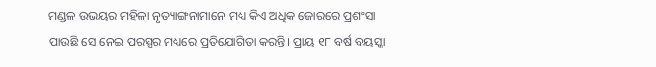ମଣ୍ଡଳ ଉଭୟର ମହିଳା ନୃତ୍ୟାଙ୍ଗନାମାନେ ମଧ୍ୟ କିଏ ଅଧିକ ଜୋରରେ ପ୍ରଶଂସା ପାଉଛି ସେ ନେଇ ପରସ୍ପର ମଧ୍ୟରେ ପ୍ରତିଯୋଗିତା କରନ୍ତି। ପ୍ରାୟ ୧୮ ବର୍ଷ ବୟସ୍କା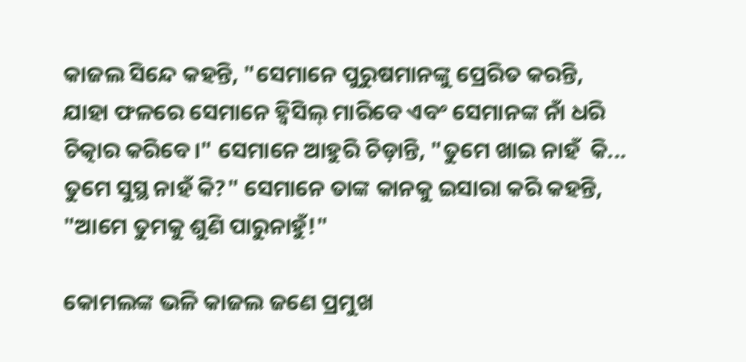କାଜଲ ସିନ୍ଦେ କହନ୍ତି, "ସେମାନେ ପୁରୁଷମାନଙ୍କୁ ପ୍ରେରିତ କରନ୍ତି, ଯାହା ଫଳରେ ସେମାନେ ହ୍ଵିସିଲ୍ ମାରିବେ ଏବଂ ସେମାନଙ୍କ ନାଁ ଧରି ଚିତ୍କାର କରିବେ।" ସେମାନେ ଆହୁରି ଚିଡ଼ାନ୍ତି, "ତୁମେ ଖାଇ ନାହଁ  କି... ତୁମେ ସୁସ୍ଥ ନାହଁ କି?" ସେମାନେ ତାଙ୍କ କାନକୁ ଇସାରା କରି କହନ୍ତି, "ଆମେ ତୁମକୁ ଶୁଣି ପାରୁନାହୁଁ!"

କୋମଲଙ୍କ ଭଳି କାଜଲ ଜଣେ ପ୍ରମୁଖ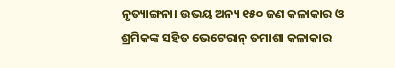ନୃତ୍ୟାଙ୍ଗନା। ଉଭୟ ଅନ୍ୟ ୧୫୦ ଜଣ କଳାକାର ଓ ଶ୍ରମିକଙ୍କ ସହିତ ଭେଟେରାନ୍ ତମାଶା କଳାକାର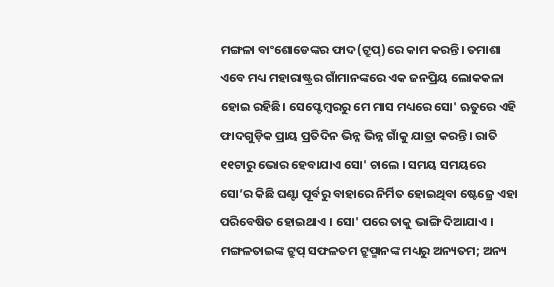ମଙ୍ଗଳା ବାଂଶୋଡେଙ୍କର ଫାଦ(ଟ୍ରୁପ୍)ରେ କାମ କରନ୍ତି। ତମାଶା ଏବେ ମଧ୍ୟ ମହାରାଷ୍ଟ୍ରର ଗାଁମାନଙ୍କରେ ଏକ ଜନପ୍ରିୟ ଲୋକକଳା ହୋଇ ରହିଛି। ସେପ୍ଟେମ୍ବରରୁ ମେ ମାସ ମଧ୍ୟରେ ସୋ' ଋତୁରେ ଏହି ଫାଦଗୁଡ଼ିକ ପ୍ରାୟ ପ୍ରତିଦିନ ଭିନ୍ନ ଭିନ୍ନ ଗାଁକୁ ଯାତ୍ରା କରନ୍ତି। ରାତି ୧୧ଟାରୁ ଭୋର ହେବାଯାଏ ସୋ' ଚାଲେ । ସମୟ ସମୟରେ ସୋ’ର କିଛି ଘଣ୍ଟା ପୂର୍ବରୁ ବାହାରେ ନିର୍ମିତ ହୋଇଥିବା ଷ୍ଟେଜ୍ରେ ଏହା ପରିବେଷିତ ହୋଇଥାଏ । ସୋ' ପରେ ତାକୁ ଭାଙ୍ଗି ଦିଆଯାଏ । ମଙ୍ଗଳତାଇଙ୍କ ଟ୍ରୁପ୍ ସଫଳତମ ଟ୍ରୁପ୍ମାନଙ୍କ ମଧ୍ୟରୁ ଅନ୍ୟତମ; ଅନ୍ୟ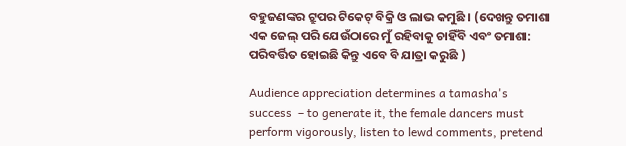ବହୁଜଣଙ୍କର ଟ୍ରୁପର ଟିକେଟ୍ ବିକ୍ରି ଓ ଲାଭ କମୁଛି । (ଦେଖନ୍ତୁ ତମାଶା ଏକ ଜେଲ୍ ପରି ଯେଉଁଠାରେ ମୁଁ ରହିବାକୁ ଚାହିଁବି ଏବଂ ତମାଶା: ପରିବର୍ତ୍ତିତ ହୋଇଛି କିନ୍ତୁ ଏବେ ବି ଯାତ୍ରା କରୁଛି )

Audience appreciation determines a tamasha's success  – to generate it, the female dancers must perform vigorously, listen to lewd comments, pretend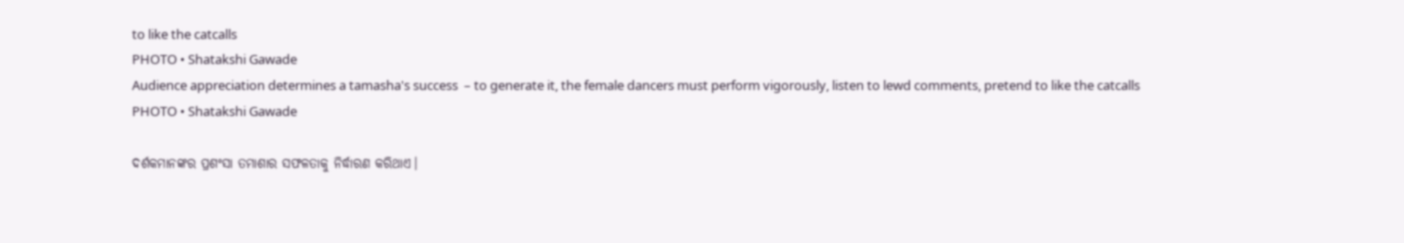to like the catcalls
PHOTO • Shatakshi Gawade
Audience appreciation determines a tamasha's success  – to generate it, the female dancers must perform vigorously, listen to lewd comments, pretend to like the catcalls
PHOTO • Shatakshi Gawade

ଦର୍ଶକମାନଙ୍କର ପ୍ରଶଂସା ତମାଶାର ସଫଳତାକୁ ନିର୍ଦ୍ଧାରଣ କରିଥାଏ।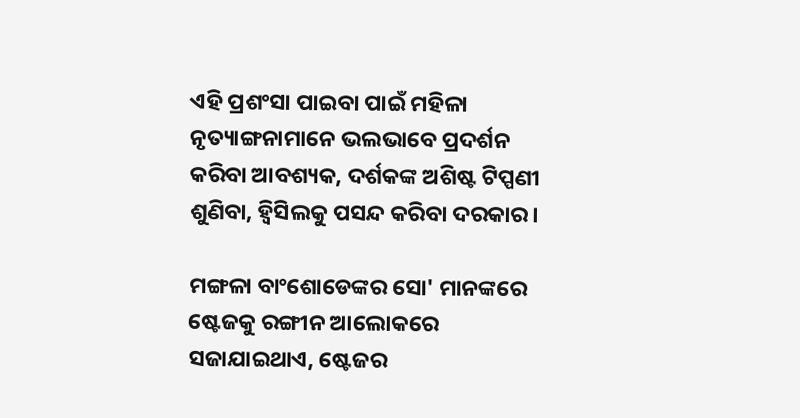ଏହି ପ୍ରଶଂସା ପାଇବା ପାଇଁ ମହିଳା ନୃତ୍ୟାଙ୍ଗନାମାନେ ଭଲଭାବେ ପ୍ରଦର୍ଶନ କରିବା ଆବଶ୍ୟକ, ଦର୍ଶକଙ୍କ ଅଶିଷ୍ଟ ଟିପ୍ପଣୀ ଶୁଣିବା, ହ୍ୱିସିଲକୁ ପସନ୍ଦ କରିବା ଦରକାର।

ମଙ୍ଗଳା ବାଂଶୋଡେଙ୍କର ସୋ' ମାନଙ୍କରେ ଷ୍ଟେଜକୁ ରଙ୍ଗୀନ ଆଲୋକରେ ସଜାଯାଇଥାଏ, ଷ୍ଟେଜର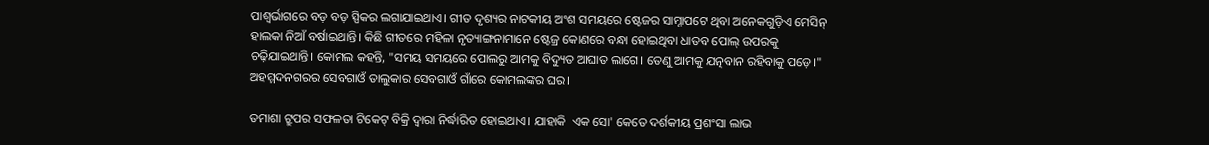ପାଶ୍ୱର୍ଭାଗରେ ବଡ଼ ବଡ଼ ସ୍ପିକର ଲଗାଯାଇଥାଏ। ଗୀତ ଦୃଶ୍ୟର ନାଟକୀୟ ଅଂଶ ସମୟରେ ଷ୍ଟେଜର ସାମ୍ନାପଟେ ଥିବା ଅନେକଗୁଡ଼ିଏ ମେସିନ୍ ହାଲକା ନିଆଁ ବର୍ଷାଇଥାନ୍ତି। କିଛି ଗୀତରେ ମହିଳା ନୃତ୍ୟାଙ୍ଗନାମାନେ ଷ୍ଟେଜ୍ର କୋଣରେ ବନ୍ଧା ହୋଇଥିବା ଧାତବ ପୋଲ୍ ଉପରକୁ ଚଢ଼ିଯାଇଥାନ୍ତି। କୋମଲ କହନ୍ତି, "ସମୟ ସମୟରେ ପୋଲରୁ ଆମକୁ ବିଦ୍ୟୁତ ଆଘାତ ଲାଗେ। ତେଣୁ ଆମକୁ ଯତ୍ନବାନ ରହିବାକୁ ପଡ଼େ।" ଅହମ୍ମଦନଗରର ସେବଗାଓଁ ତାଲୁକାର ସେବଗାଓଁ ଗାଁରେ କୋମଲଙ୍କର ଘର।

ତମାଶା ଟ୍ରୁପର ସଫଳତା ଟିକେଟ୍ ବିକ୍ରି ଦ୍ୱାରା ନିର୍ଦ୍ଧାରିତ ହୋଇଥାଏ। ଯାହାକି  ଏକ ସୋ' କେତେ ଦର୍ଶକୀୟ ପ୍ରଶଂସା ଲାଭ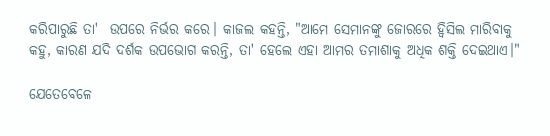କରିପାରୁଛି ତା'  ଉପରେ ନିର୍ଭର କରେ। କାଜଲ କହନ୍ତି, "ଆମେ ସେମାନଙ୍କୁ ଜୋରରେ ହ୍ୱିସିଲ ମାରିବାକୁ କହୁ, କାରଣ ଯଦି ଦର୍ଶକ ଉପଭୋଗ କରନ୍ତି, ତା' ହେଲେ ଏହା ଆମର ତମାଶାକୁ ଅଧିକ ଶକ୍ତି ଦେଇଥାଏ।"

ଯେତେବେଳେ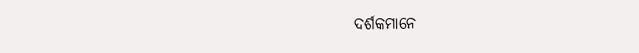ଦର୍ଶକମାନେ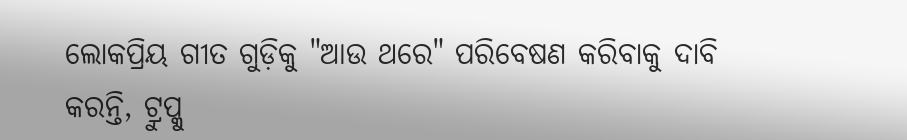ଲୋକପ୍ରିୟ ଗୀତ ଗୁଡ଼ିକୁ "ଆଉ ଥରେ" ପରିବେଷଣ କରିବାକୁ ଦାବି କରନ୍ତି, ଟ୍ରୁପ୍କୁ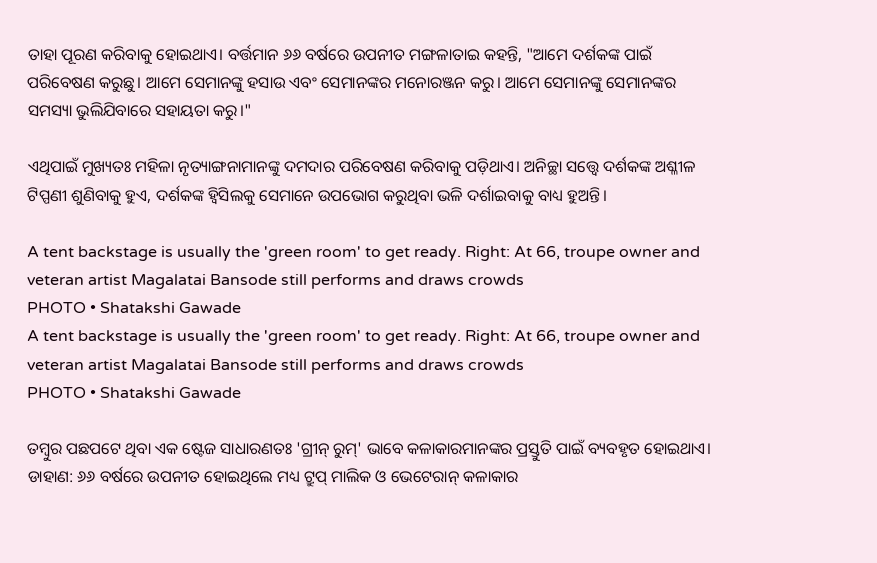ତାହା ପୂରଣ କରିବାକୁ ହୋଇଥାଏ। ବର୍ତ୍ତମାନ ୬୬ ବର୍ଷରେ ଉପନୀତ ମଙ୍ଗଳାତାଇ କହନ୍ତି, "ଆମେ ଦର୍ଶକଙ୍କ ପାଇଁ ପରିବେଷଣ କରୁଛୁ। ଆମେ ସେମାନଙ୍କୁ ହସାଉ ଏବଂ ସେମାନଙ୍କର ମନୋରଞ୍ଜନ କରୁ। ଆମେ ସେମାନଙ୍କୁ ସେମାନଙ୍କର ସମସ୍ୟା ଭୁଲିଯିବାରେ ସହାୟତା କରୁ।"

ଏଥିପାଇଁ ମୁଖ୍ୟତଃ ମହିଳା ନୃତ୍ୟାଙ୍ଗନାମାନଙ୍କୁ ଦମଦାର ପରିବେଷଣ କରିବାକୁ ପଡ଼ିଥାଏ। ଅନିଚ୍ଛା ସତ୍ତ୍ଵେ ଦର୍ଶକଙ୍କ ଅଶ୍ଳୀଳ ଟିପ୍ପଣୀ ଶୁଣିବାକୁ ହୁଏ, ଦର୍ଶକଙ୍କ ହ୍ୱିସିଲକୁ ସେମାନେ ଉପଭୋଗ କରୁଥିବା ଭଳି ଦର୍ଶାଇବାକୁ ବାଧ୍ୟ ହୁଅନ୍ତି।

A tent backstage is usually the 'green room' to get ready. Right: At 66, troupe owner and veteran artist Magalatai Bansode still performs and draws crowds
PHOTO • Shatakshi Gawade
A tent backstage is usually the 'green room' to get ready. Right: At 66, troupe owner and veteran artist Magalatai Bansode still performs and draws crowds
PHOTO • Shatakshi Gawade

ତମ୍ବୁର ପଛପଟେ ଥିବା ଏକ ଷ୍ଟେଜ ସାଧାରଣତଃ 'ଗ୍ରୀନ୍ ରୁମ୍' ଭାବେ କଳାକାରମାନଙ୍କର ପ୍ରସ୍ତୁତି ପାଇଁ ବ୍ୟବହୃତ ହୋଇଥାଏ। ଡାହାଣ: ୬୬ ବର୍ଷରେ ଉପନୀତ ହୋଇଥିଲେ ମଧ୍ୟ ଟ୍ରୁପ୍ ମାଲିକ ଓ ଭେଟେରାନ୍ କଳାକାର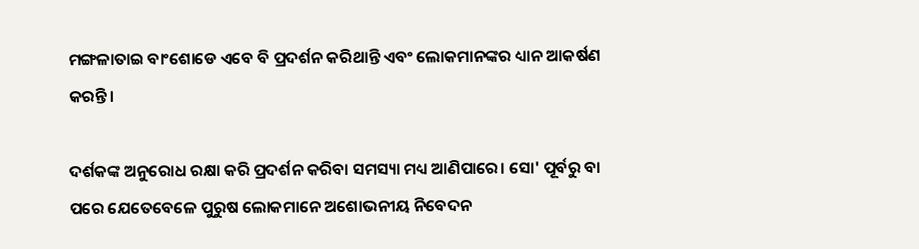ମଙ୍ଗଳାତାଇ ବାଂଶୋଡେ ଏବେ ବି ପ୍ରଦର୍ଶନ କରିଥାନ୍ତି ଏବଂ ଲୋକମାନଙ୍କର ଧ୍ୟାନ ଆକର୍ଷଣ କରନ୍ତି।

ଦର୍ଶକଙ୍କ ଅନୁରୋଧ ରକ୍ଷା କରି ପ୍ରଦର୍ଶନ କରିବା ସମସ୍ୟା ମଧ୍ୟ ଆଣିପାରେ। ସୋ' ପୂର୍ବରୁ ବା ପରେ ଯେତେବେଳେ ପୁରୁଷ ଲୋକମାନେ ଅଶୋଭନୀୟ ନିବେଦନ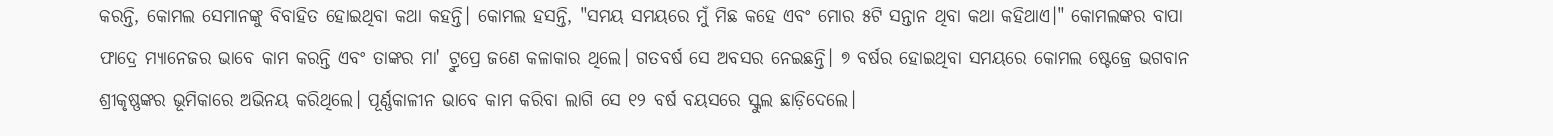କରନ୍ତି, କୋମଲ ସେମାନଙ୍କୁ ବିବାହିତ ହୋଇଥିବା କଥା କହନ୍ତି। କୋମଲ ହସନ୍ତି, "ସମୟ ସମୟରେ ମୁଁ ମିଛ କହେ ଏବଂ ମୋର ୫ଟି ସନ୍ତାନ ଥିବା କଥା କହିଥାଏ।" କୋମଲଙ୍କର ବାପା ଫାଦ୍ରେ ମ୍ୟାନେଜର ଭାବେ କାମ କରନ୍ତି ଏବଂ ତାଙ୍କର ମା' ଟ୍ରୁପ୍ରେ ଜଣେ କଳାକାର ଥିଲେ। ଗତବର୍ଷ ସେ ଅବସର ନେଇଛନ୍ତି। ୭ ବର୍ଷର ହୋଇଥିବା ସମୟରେ କୋମଲ ଷ୍ଟେଜ୍ରେ ଭଗବାନ ଶ୍ରୀକୃଷ୍ଣଙ୍କର ଭୂମିକାରେ ଅଭିନୟ କରିଥିଲେ। ପୂର୍ଣ୍ଣକାଳୀନ ଭାବେ କାମ କରିବା ଲାଗି ସେ ୧୨ ବର୍ଷ ବୟସରେ ସ୍କୁଲ ଛାଡ଼ିଦେଲେ।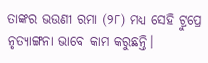ତାଙ୍କର ଭଉଣୀ ରମା (୨୮) ମଧ୍ୟ ସେହି ଟ୍ରୁପ୍ରେ ନୃତ୍ୟାଙ୍ଗନା ଭାବେ କାମ କରୁଛନ୍ତି।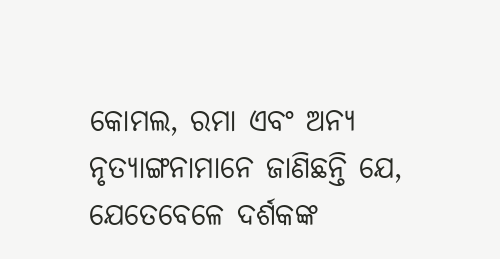କୋମଲ, ରମା ଏବଂ ଅନ୍ୟ ନୃତ୍ୟାଙ୍ଗନାମାନେ ଜାଣିଛନ୍ତି ଯେ, ଯେତେବେଳେ ଦର୍ଶକଙ୍କ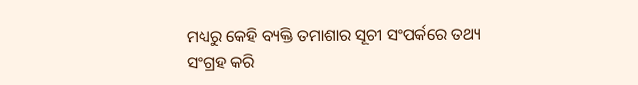ମଧ୍ୟରୁ କେହି ବ୍ୟକ୍ତି ତମାଶାର ସୂଚୀ ସଂପର୍କରେ ତଥ୍ୟ ସଂଗ୍ରହ କରି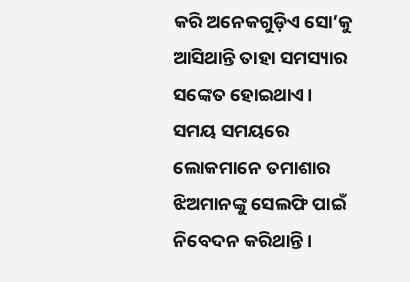କରି ଅନେକଗୁଡ଼ିଏ ସୋ’କୁ ଆସିଥାନ୍ତି ତାହା ସମସ୍ୟାର ସଙ୍କେତ ହୋଇଥାଏ। ସମୟ ସମୟରେ ଲୋକମାନେ ତମାଶାର ଝିଅମାନଙ୍କୁ ସେଲଫି ପାଇଁ ନିବେଦନ କରିଥାନ୍ତି।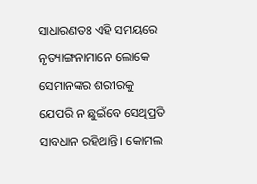ସାଧାରଣତଃ ଏହି ସମୟରେ ନୃତ୍ୟାଙ୍ଗନାମାନେ ଲୋକେ ସେମାନଙ୍କର ଶରୀରକୁ ଯେପରି ନ ଛୁଇଁବେ ସେଥିପ୍ରତି ସାବଧାନ ରହିଥାନ୍ତି। କୋମଲ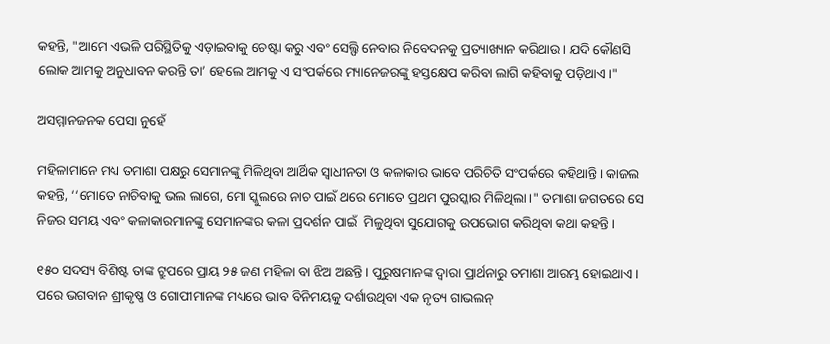କହନ୍ତି, "ଆମେ ଏଭଳି ପରିସ୍ଥିତିକୁ ଏଡ଼ାଇବାକୁ ଚେଷ୍ଟା କରୁ ଏବଂ ସେଲ୍ଫି ନେବାର ନିବେଦନକୁ ପ୍ରତ୍ୟାଖ୍ୟାନ କରିଥାଉ। ଯଦି କୌଣସି ଲୋକ ଆମକୁ ଅନୁଧାବନ କରନ୍ତି ତା’ ହେଲେ ଆମକୁ ଏ ସଂପର୍କରେ ମ୍ୟାନେଜରଙ୍କୁ ହସ୍ତକ୍ଷେପ କରିବା ଲାଗି କହିବାକୁ ପଡ଼ିଥାଏ।"

ଅସମ୍ମାନଜନକ ପେସା ନୁହେଁ

ମହିଳାମାନେ ମଧ୍ୟ ତମାଶା ପକ୍ଷରୁ ସେମାନଙ୍କୁ ମିଳିଥିବା ଆର୍ଥିକ ସ୍ୱାଧୀନତା ଓ କଳାକାର ଭାବେ ପରିଚିତି ସଂପର୍କରେ କହିଥାନ୍ତି। କାଜଲ କହନ୍ତି, ‘‘ମୋତେ ନାଚିବାକୁ ଭଲ ଲାଗେ, ମୋ ସ୍କୁଲରେ ନାଚ ପାଇଁ ଥରେ ମୋତେ ପ୍ରଥମ ପୁରସ୍କାର ମିଳିଥିଲା।" ତମାଶା ଜଗତରେ ସେ ନିଜର ସମୟ ଏବଂ କଳାକାରମାନଙ୍କୁ ସେମାନଙ୍କର କଳା ପ୍ରଦର୍ଶନ ପାଇଁ  ମିଳୁଥିବା ସୁଯୋଗକୁ ଉପଭୋଗ କରିଥିବା କଥା କହନ୍ତି।

୧୫୦ ସଦସ୍ୟ ବିଶିଷ୍ଟ ତାଙ୍କ ଟ୍ରୁପରେ ପ୍ରାୟ ୨୫ ଜଣ ମହିଳା ବା ଝିଅ ଅଛନ୍ତି। ପୁରୁଷମାନଙ୍କ ଦ୍ୱାରା ପ୍ରାର୍ଥନାରୁ ତମାଶା ଆରମ୍ଭ ହୋଇଥାଏ। ପରେ ଭଗବାନ ଶ୍ରୀକୃଷ୍ଣ ଓ ଗୋପୀମାନଙ୍କ ମଧ୍ୟରେ ଭାବ ବିନିମୟକୁ ଦର୍ଶାଉଥିବା ଏକ ନୃତ୍ୟ ଗାଭଲନ୍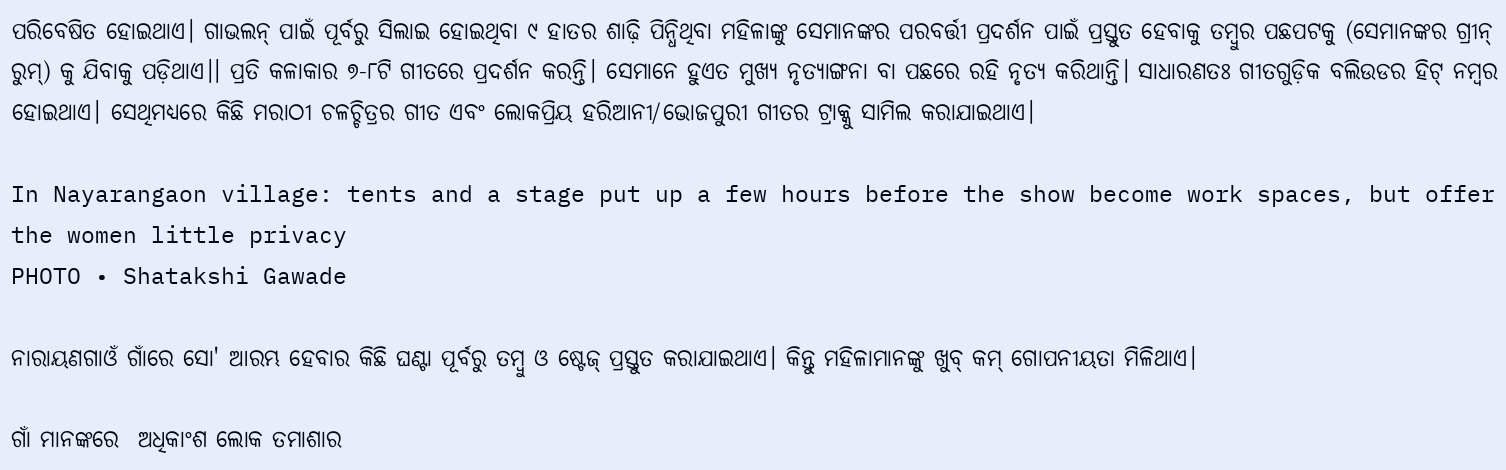ପରିବେଷିତ ହୋଇଥାଏ। ଗାଭଲନ୍ ପାଇଁ ପୂର୍ବରୁ ସିଲାଇ ହୋଇଥିବା ୯ ହାତର ଶାଢ଼ି ପିନ୍ଧିଥିବା ମହିଳାଙ୍କୁ ସେମାନଙ୍କର ପରବର୍ତ୍ତୀ ପ୍ରଦର୍ଶନ ପାଇଁ ପ୍ରସ୍ତୁତ ହେବାକୁ ତମ୍ବୁର ପଛପଟକୁ (ସେମାନଙ୍କର ଗ୍ରୀନ୍ ରୁମ୍) କୁ ଯିବାକୁ ପଡ଼ିଥାଏ।। ପ୍ରତି କଳାକାର ୭-୮ଟି ଗୀତରେ ପ୍ରଦର୍ଶନ କରନ୍ତି। ସେମାନେ ହୁଏତ ମୁଖ୍ୟ ନୃତ୍ୟାଙ୍ଗନା ବା ପଛରେ ରହି ନୃତ୍ୟ କରିଥାନ୍ତି। ସାଧାରଣତଃ ଗୀତଗୁଡ଼ିକ ବଲିଉଡର ହିଟ୍ ନମ୍ବର ହୋଇଥାଏ। ସେଥିମଧ୍ୟରେ କିଛି ମରାଠୀ ଚଳଚ୍ଚିତ୍ରର ଗୀତ ଏବଂ ଲୋକପ୍ରିୟ ହରିଆନୀ/ଭୋଜପୁରୀ ଗୀତର ଟ୍ରାକ୍କୁ ସାମିଲ କରାଯାଇଥାଏ।

In Nayarangaon village: tents and a stage put up a few hours before the show become work spaces, but offer the women little privacy
PHOTO • Shatakshi Gawade

ନାରାୟଣଗାଓଁ ଗାଁରେ ସୋ' ଆରମ୍ଭ ହେବାର କିଛି ଘଣ୍ଟା ପୂର୍ବରୁ ତମ୍ବୁ ଓ ଷ୍ଟେଜ୍ ପ୍ରସ୍ତୁତ କରାଯାଇଥାଏ। କିନ୍ତୁ ମହିଳାମାନଙ୍କୁ ଖୁବ୍ କମ୍ ଗୋପନୀୟତା ମିଳିଥାଏ।

ଗାଁ ମାନଙ୍କରେ  ଅଧିକାଂଶ ଲୋକ ତମାଶାର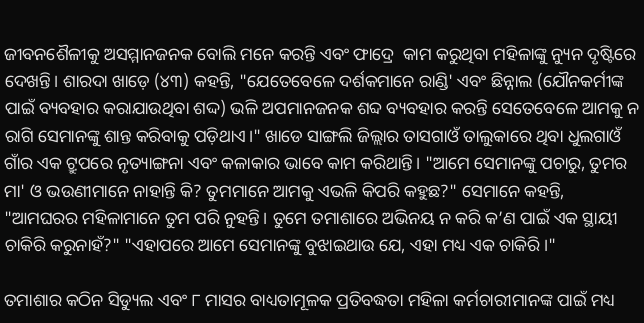ଜୀବନଶୈଳୀକୁ ଅସମ୍ମାନଜନକ ବୋଲି ମନେ କରନ୍ତି ଏବଂ ଫାଦ୍ରେ  କାମ କରୁଥିବା ମହିଳାଙ୍କୁ ନ୍ୟୁନ ଦୃଷ୍ଟିରେ ଦେଖନ୍ତି। ଶାରଦା ଖାଡ଼େ (୪୩) କହନ୍ତି, "ଯେତେବେଳେ ଦର୍ଶକମାନେ ରାଣ୍ଡି' ଏବଂ ଛିନ୍ନାଲ (ଯୌନକର୍ମୀଙ୍କ ପାଇଁ ବ୍ୟବହାର କରାଯାଉଥିବା ଶଦ୍ଦ) ଭଳି ଅପମାନଜନକ ଶବ୍ଦ ବ୍ୟବହାର କରନ୍ତି ସେତେବେଳେ ଆମକୁ ନ ରାଗି ସେମାନଙ୍କୁ ଶାନ୍ତ କରିବାକୁ ପଡ଼ିଥାଏ।" ଖାଡେ ସାଙ୍ଗଲି ଜିଲ୍ଲାର ତାସଗାଓଁ ତାଲୁକାରେ ଥିବା ଧୁଲଗାଓଁ ଗାଁର ଏକ ଟ୍ରୁପରେ ନୃତ୍ୟାଙ୍ଗନା ଏବଂ କଳାକାର ଭାବେ କାମ କରିଥାନ୍ତି। "ଆମେ ସେମାନଙ୍କୁ ପଚାରୁ, ତୁମର ମା' ଓ ଭଉଣୀମାନେ ନାହାନ୍ତି କି? ତୁମମାନେ ଆମକୁ ଏଭଳି କିପରି କହୁଛ?" ସେମାନେ କହନ୍ତି, "ଆମଘରର ମହିଳାମାନେ ତୁମ ପରି ନୁହନ୍ତି। ତୁମେ ତମାଶାରେ ଅଭିନୟ ନ କରି କ’ଣ ପାଇଁ ଏକ ସ୍ଥାୟୀ ଚାକିରି କରୁନାହଁ?" "ଏହାପରେ ଆମେ ସେମାନଙ୍କୁ ବୁଝାଇଥାଉ ଯେ, ଏହା ମଧ୍ୟ ଏକ ଚାକିରି।"

ତମାଶାର କଠିନ ସିଡ୍ୟୁଲ ଏବଂ ୮ ମାସର ବାଧ୍ୟତାମୂଳକ ପ୍ରତିବଦ୍ଧତା ମହିଳା କର୍ମଚାରୀମାନଙ୍କ ପାଇଁ ମଧ୍ୟ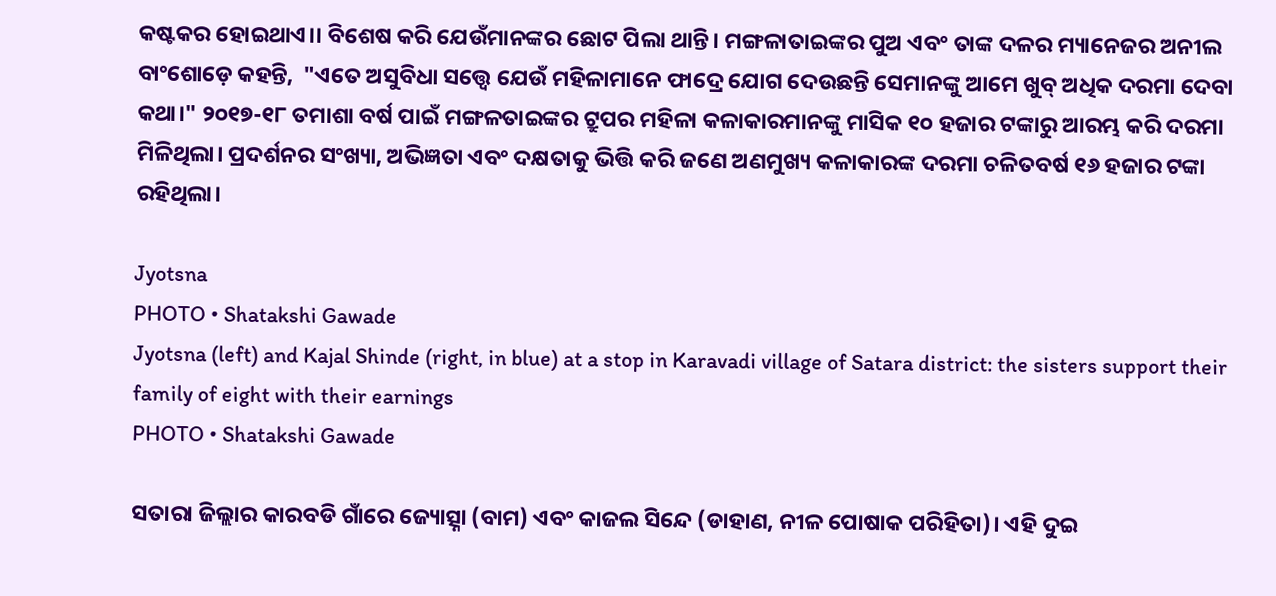କଷ୍ଟକର ହୋଇଥାଏ।। ବିଶେଷ କରି ଯେଉଁମାନଙ୍କର ଛୋଟ ପିଲା ଥାନ୍ତି। ମଙ୍ଗଳାତାଇଙ୍କର ପୁଅ ଏବଂ ତାଙ୍କ ଦଳର ମ୍ୟାନେଜର ଅନୀଲ ବାଂଶୋଡ଼େ କହନ୍ତି,  "ଏତେ ଅସୁବିଧା ସତ୍ତ୍ଵେ ଯେଉଁ ମହିଳାମାନେ ଫାଦ୍ରେ ଯୋଗ ଦେଉଛନ୍ତି ସେମାନଙ୍କୁ ଆମେ ଖୁବ୍ ଅଧିକ ଦରମା ଦେବା କଥା।" ୨୦୧୭-୧୮ ତମାଶା ବର୍ଷ ପାଇଁ ମଙ୍ଗଳତାଇଙ୍କର ଟ୍ରୁପର ମହିଳା କଳାକାରମାନଙ୍କୁ ମାସିକ ୧୦ ହଜାର ଟଙ୍କାରୁ ଆରମ୍ଭ କରି ଦରମା ମିଳିଥିଲା। ପ୍ରଦର୍ଶନର ସଂଖ୍ୟା, ଅଭିଜ୍ଞତା ଏବଂ ଦକ୍ଷତାକୁ ଭିତ୍ତି କରି ଜଣେ ଅଣମୁଖ୍ୟ କଳାକାରଙ୍କ ଦରମା ଚଳିତବର୍ଷ ୧୬ ହଜାର ଟଙ୍କା ରହିଥିଲା।

Jyotsna
PHOTO • Shatakshi Gawade
Jyotsna (left) and Kajal Shinde (right, in blue) at a stop in Karavadi village of Satara district: the sisters support their family of eight with their earnings
PHOTO • Shatakshi Gawade

ସତାରା ଜିଲ୍ଲାର କାରବଡି ଗାଁରେ ଜ୍ୟୋତ୍ସ୍ନା (ବାମ) ଏବଂ କାଜଲ ସିନ୍ଦେ (ଡାହାଣ, ନୀଳ ପୋଷାକ ପରିହିତା)। ଏହି ଦୁଇ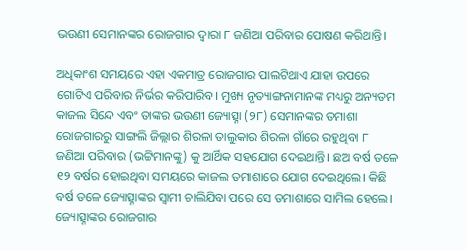ଭଉଣୀ ସେମାନଙ୍କର ରୋଜଗାର ଦ୍ୱାରା ୮ ଜଣିଆ ପରିବାର ପୋଷଣ କରିଥାନ୍ତି।

ଅଧିକାଂଶ ସମୟରେ ଏହା ଏକମାତ୍ର ରୋଜଗାର ପାଲଟିଥାଏ ଯାହା ଉପରେ ଗୋଟିଏ ପରିବାର ନିର୍ଭର କରିପାରିବ। ମୁଖ୍ୟ ନୃତ୍ୟାଙ୍ଗନାମାନଙ୍କ ମଧ୍ୟରୁ ଅନ୍ୟତମ କାଜଲ ସିନ୍ଦେ ଏବଂ ତାଙ୍କର ଭଉଣୀ ଜ୍ୟୋତ୍ସ୍ନା (୨୮) ସେମାନଙ୍କର ତମାଶା ରୋଜଗାରରୁ ସାଙ୍ଗଲି ଜିଲ୍ଲାର ଶିରଳା ତାଲୁକାର ଶିରଳା ଗାଁରେ ରହୁଥିବା ୮ ଜଣିଆ ପରିବାର (ଭଟ୍ଟିମାନଙ୍କୁ) କୁ ଆର୍ଥିକ ସହଯୋଗ ଦେଇଥାନ୍ତି। ଛଅ ବର୍ଷ ତଳେ ୧୨ ବର୍ଷର ହୋଇଥିବା ସମୟରେ କାଜଲ ତମାଶାରେ ଯୋଗ ଦେଇଥିଲେ। କିଛି ବର୍ଷ ତଳେ ଜ୍ୟୋତ୍ସ୍ନାଙ୍କର ସ୍ୱାମୀ ଚାଲିଯିବା ପରେ ସେ ତମାଶାରେ ସାମିଲ ହେଲେ। ଜ୍ୟୋତ୍ସ୍ନାଙ୍କର ରୋଜଗାର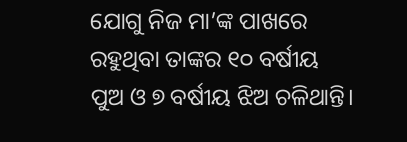ଯୋଗୁ ନିଜ ମା’ଙ୍କ ପାଖରେ ରହୁଥିବା ତାଙ୍କର ୧୦ ବର୍ଷୀୟ ପୁଅ ଓ ୭ ବର୍ଷୀୟ ଝିଅ ଚଳିଥାନ୍ତି।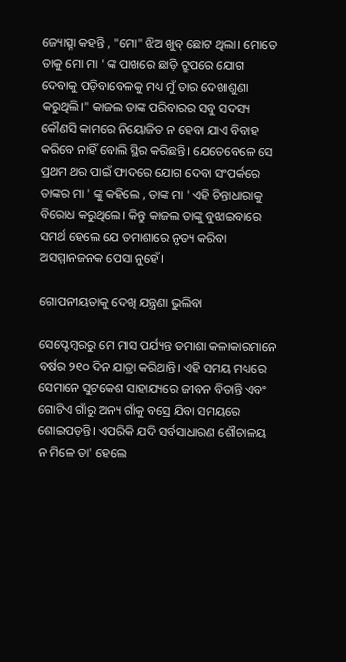ଜ୍ୟୋତ୍ସ୍ନା କହନ୍ତି , "ମୋ" ଝିଅ ଖୁବ୍ ଛୋଟ ଥିଲା। ମୋତେ ତାକୁ ମୋ ମା ' ଙ୍କ ପାଖରେ ଛାଡ଼ି ଟ୍ରୁପରେ ଯୋଗ ଦେବାକୁ ପଡ଼ିବାବେଳକୁ ମଧ୍ୟ ମୁଁ ତାର ଦେଖାଶୁଣା କରୁଥିଲି।" କାଜଲ ତାଙ୍କ ପରିବାରର ସବୁ ସଦସ୍ୟ କୌଣସି କାମରେ ନିୟୋଜିତ ନ ହେବା ଯାଏ ବିବାହ କରିବେ ନାହିଁ ବୋଲି ସ୍ଥିର କରିଛନ୍ତି। ଯେତେବେଳେ ସେ ପ୍ରଥମ ଥର ପାଇଁ ଫାଦରେ ଯୋଗ ଦେବା ସଂପର୍କରେ ତାଙ୍କର ମା ' ଙ୍କୁ କହିଲେ , ତାଙ୍କ ମା ' ଏହି ଚିନ୍ତାଧାରାକୁ ବିରୋଧ କରୁଥିଲେ। କିନ୍ତୁ କାଜଲ ତାଙ୍କୁ ବୁଝାଇବାରେ ସମର୍ଥ ହେଲେ ଯେ ତମାଶାରେ ନୃତ୍ୟ କରିବା ଅସମ୍ମାନଜନକ ପେସା ନୁହେଁ।

ଗୋପନୀୟତାକୁ ଦେଖି ଯନ୍ତ୍ରଣା ଭୁଲିବା

ସେପ୍ଟେମ୍ବରରୁ ମେ ମାସ ପର୍ଯ୍ୟନ୍ତ ତମାଶା କଳାକାରମାନେ ବର୍ଷର ୨୧୦ ଦିନ ଯାତ୍ରା କରିଥାନ୍ତି। ଏହି ସମୟ ମଧ୍ୟରେ ସେମାନେ ସୁଟକେଶ ସାହାଯ୍ୟରେ ଜୀବନ ବିତାନ୍ତି ଏବଂ ଗୋଟିଏ ଗାଁରୁ ଅନ୍ୟ ଗାଁକୁ ବସ୍ରେ ଯିବା ସମୟରେ ଶୋଇପଡ଼ନ୍ତି। ଏପରିକି ଯଦି ସର୍ବସାଧାରଣ ଶୌଚାଳୟ ନ ମିଳେ ତା' ହେଲେ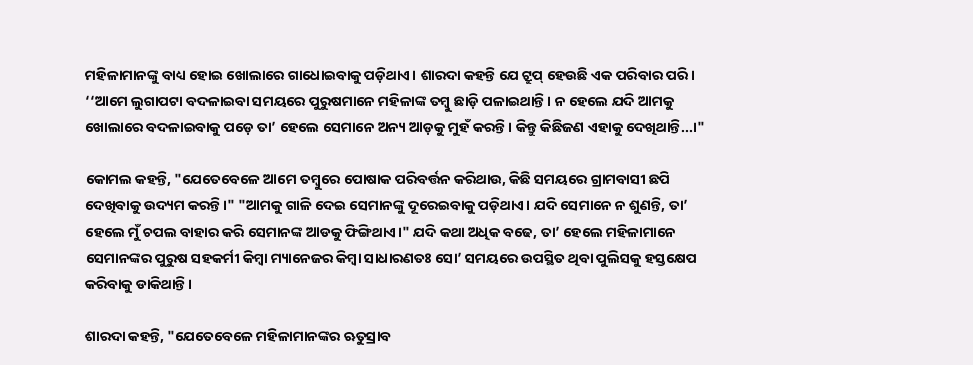ମହିଳାମାନଙ୍କୁ ବାଧ୍ୟ ହୋଇ ଖୋଲାରେ ଗାଧୋଇବାକୁ ପଡ଼ିଥାଏ। ଶାରଦା କହନ୍ତି ଯେ ଟ୍ରୁପ୍ ହେଉଛି ଏକ ପରିବାର ପରି। ‘‘ଆମେ ଲୁଗାପଟା ବଦଳାଇବା ସମୟରେ ପୁରୁଷମାନେ ମହିଳାଙ୍କ ତମ୍ବୁ ଛାଡ଼ି ପଳାଇଥାନ୍ତି। ନ ହେଲେ ଯଦି ଆମକୁ ଖୋଲାରେ ବଦଳାଇବାକୁ ପଡ଼େ ତା’ ହେଲେ ସେମାନେ ଅନ୍ୟ ଆଡ଼କୁ ମୁହଁ କରନ୍ତି। କିନ୍ତୁ କିଛିଜଣ ଏହାକୁ ଦେଖିଥାନ୍ତି...।"

କୋମଲ କହନ୍ତି, "ଯେତେବେଳେ ଆମେ ତମ୍ବୁରେ ପୋଷାକ ପରିବର୍ତ୍ତନ କରିଥାଉ, କିଛି ସମୟରେ ଗ୍ରାମବାସୀ ଛପି ଦେଖିବାକୁ ଉଦ୍ୟମ କରନ୍ତି।" "ଆମକୁ ଗାଳି ଦେଇ ସେମାନଙ୍କୁ ଦୂରେଇବାକୁ ପଡ଼ିଥାଏ। ଯଦି ସେମାନେ ନ ଶୁଣନ୍ତି, ତା’ ହେଲେ ମୁଁ ଚପଲ ବାହାର କରି ସେମାନଙ୍କ ଆଡକୁ ଫିଙ୍ଗିଥାଏ।" ଯଦି କଥା ଅଧିକ ବଢେ, ତା’ ହେଲେ ମହିଳାମାନେ ସେମାନଙ୍କର ପୁରୁଷ ସହକର୍ମୀ କିମ୍ବା ମ୍ୟାନେଜର କିମ୍ବା ସାଧାରଣତଃ ସୋ’ ସମୟରେ ଉପସ୍ଥିତ ଥିବା ପୁଲିସକୁ ହସ୍ତକ୍ଷେପ କରିବାକୁ ଡାକିଥାନ୍ତି।

ଶାରଦା କହନ୍ତି, "ଯେତେବେଳେ ମହିଳାମାନଙ୍କର ଋତୁସ୍ରାବ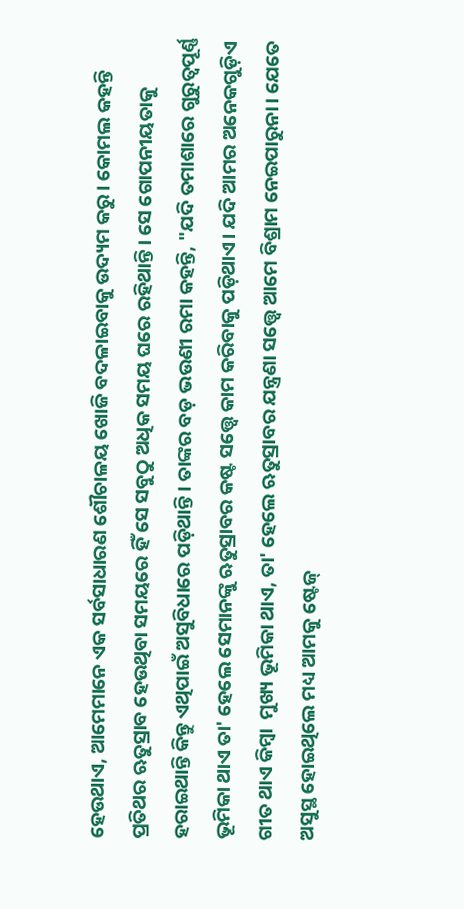ହେଉଥାଏ, ଆମେମାନେ ଏକ ସର୍ବସାଧାରଣ ଶୌଚାଳୟ ଖୋଜି ବଦଳାଇବାକୁ ଉଦ୍ୟମ କରୁ। କୋମଲ କହନ୍ତି ପ୍ରତିଥର ଋତୁସ୍ରାବ ହେଉଥିବା ସମୟରେ ହିଁ ସେ ସବୁଠୁ ଅଧିକ ସମୟ ଘରେ ରହିଥାନ୍ତି। ସେ ଗୋପନୀୟତାକୁ ହରାଇଥାନ୍ତି କିନ୍ତୁ ଏଥିପାଇଁ ଅସୁବିଧାରେ ପଡ଼ିଥାନ୍ତି। ତାଙ୍କର ବଡ଼ ଭଉଣୀ ରମା କହନ୍ତି, "ଯଦି ତମାଶାରେ ଗୁରୁତ୍ୱପୂର୍ଣ୍ଣ ଭୂମିକା ଥାଏ ତା' ହେଲେ ସେମାନଙ୍କୁ ଋତୁସ୍ରାବର କଷ୍ଟ ସତ୍ତ୍ଵେ କାମ କରିବାକୁ ପଡ଼ିଥାଏ। ଯଦି ଆମର ଅନେକଗୁଡ଼ିଏ ଗୀତ ଥାଏ କିମ୍ବା  ମୁଖ୍ୟ ଭୂମିକା ଥାଏ, ତା' ହେଲେ ଋତୁସ୍ରାବର ଯନ୍ତ୍ରଣା ସତ୍ତ୍ଵେ ଆମେ ବିଶ୍ରାମ ନେଇପାରୁନା। ଯେତେ ଅସୁସ୍ଥ ହୋଇଥିଲେ ମଧ୍ୟ ଆମକୁ ଷ୍ଟେଜ୍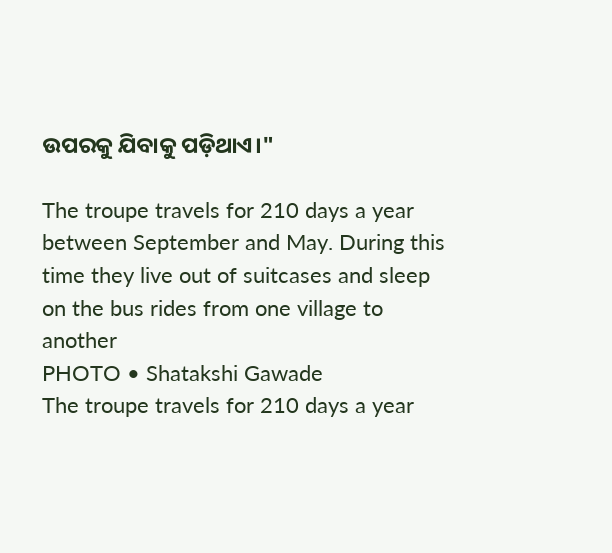ଉପରକୁ ଯିବାକୁ ପଡ଼ିଥାଏ।"

The troupe travels for 210 days a year between September and May. During this time they live out of suitcases and sleep on the bus rides from one village to another
PHOTO • Shatakshi Gawade
The troupe travels for 210 days a year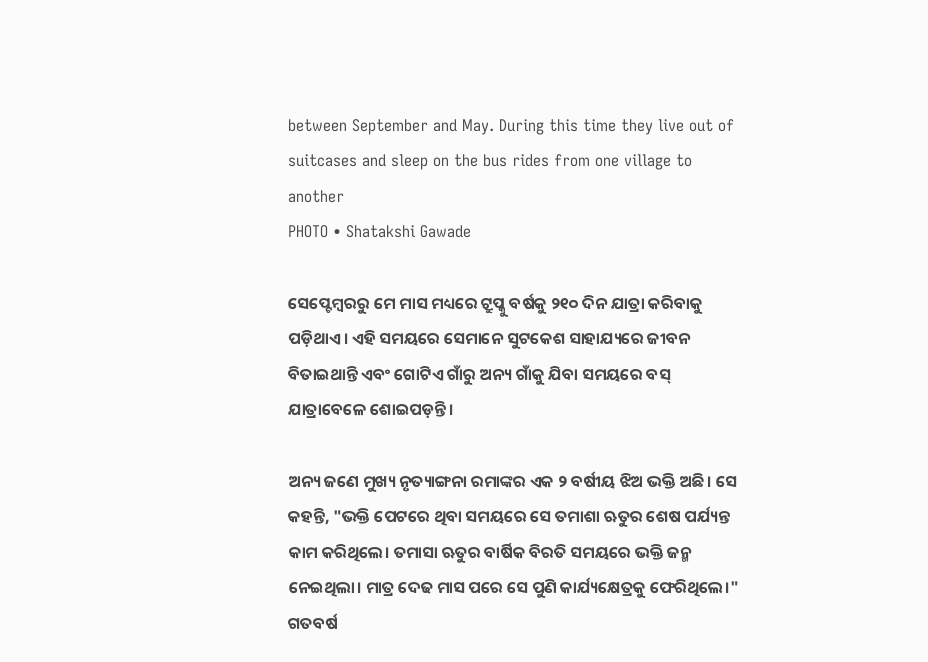between September and May. During this time they live out of suitcases and sleep on the bus rides from one village to another
PHOTO • Shatakshi Gawade

ସେପ୍ଟେମ୍ବରରୁ ମେ ମାସ ମଧ୍ୟରେ ଟ୍ରୁପ୍କୁ ବର୍ଷକୁ ୨୧୦ ଦିନ ଯାତ୍ରା କରିବାକୁ ପଡ଼ିଥାଏ। ଏହି ସମୟରେ ସେମାନେ ସୁଟକେଶ ସାହାଯ୍ୟରେ ଜୀବନ ବିତାଇଥାନ୍ତି ଏବଂ ଗୋଟିଏ ଗାଁରୁ ଅନ୍ୟ ଗାଁକୁ ଯିବା ସମୟରେ ବସ୍ ଯାତ୍ରାବେଳେ ଶୋଇପଡ଼ନ୍ତି।

ଅନ୍ୟ ଜଣେ ମୁଖ୍ୟ ନୃତ୍ୟାଙ୍ଗନା ରମାଙ୍କର ଏକ ୨ ବର୍ଷୀୟ ଝିଅ ଭକ୍ତି ଅଛି। ସେ କହନ୍ତି, "ଭକ୍ତି ପେଟରେ ଥିବା ସମୟରେ ସେ ତମାଶା ଋତୁର ଶେଷ ପର୍ଯ୍ୟନ୍ତ କାମ କରିଥିଲେ। ତମାସା ଋତୁର ବାର୍ଷିକ ବିରତି ସମୟରେ ଭକ୍ତି ଜନ୍ମ ନେଇଥିଲା। ମାତ୍ର ଦେଢ ମାସ ପରେ ସେ ପୁଣି କାର୍ଯ୍ୟକ୍ଷେତ୍ରକୁ ଫେରିଥିଲେ।" ଗତବର୍ଷ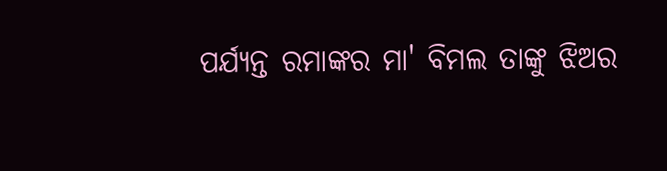ପର୍ଯ୍ୟନ୍ତ ରମାଙ୍କର ମା' ବିମଲ ତାଙ୍କୁ ଝିଅର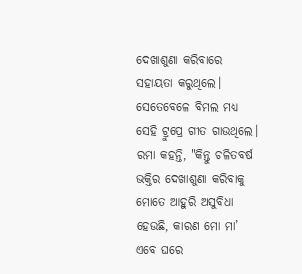ଦେଖାଶୁଣା କରିବାରେ ସହାୟତା କରୁଥିଲେ। ସେତେବେଳେ ବିମଲ ମଧ୍ୟ ସେହି ଟ୍ରୁପ୍ରେ ଗୀତ ଗାଉଥିଲେ। ରମା କହନ୍ତି, "କିନ୍ତୁ ଚଳିତବର୍ଷ ଭକ୍ତିର ଦେଖାଶୁଣା କରିବାକୁ ମୋତେ ଆହୁରି ଅସୁବିଧା  ହେଉଛି, କାରଣ ମୋ ମା’ ଏବେ ଘରେ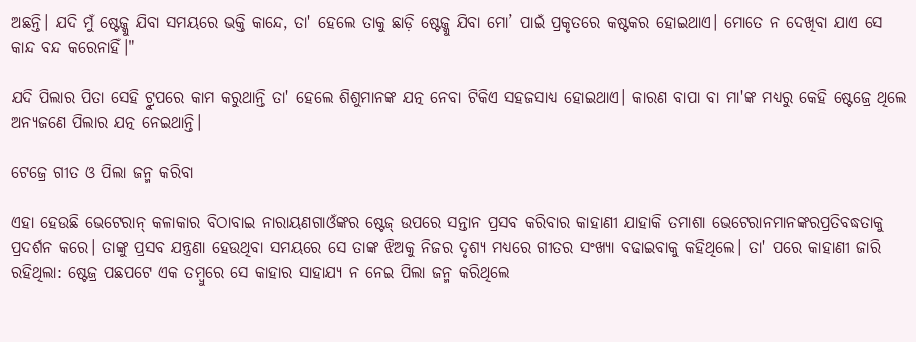ଅଛନ୍ତି। ଯଦି ମୁଁ ଷ୍ଟେଜ୍କୁ ଯିବା ସମୟରେ ଭକ୍ତି କାନ୍ଦେ, ତା' ହେଲେ ତାକୁ ଛାଡ଼ି ଷ୍ଟେଜ୍କୁ ଯିବା ମୋ’ ପାଇଁ ପ୍ରକୃତରେ କଷ୍ଟକର ହୋଇଥାଏ। ମୋତେ ନ ଦେଖିବା ଯାଏ ସେ କାନ୍ଦ ବନ୍ଦ କରେନାହିଁ।"

ଯଦି ପିଲାର ପିତା ସେହି ଟ୍ରୁପରେ କାମ କରୁଥାନ୍ତି ତା' ହେଲେ ଶିଶୁମାନଙ୍କ ଯତ୍ନ ନେବା ଟିକିଏ ସହଜସାଧ୍ୟ ହୋଇଥାଏ। କାରଣ ବାପା ବା ମା'ଙ୍କ ମଧ୍ୟରୁ କେହି ଷ୍ଟେଜ୍ରେ ଥିଲେ ଅନ୍ୟଜଣେ ପିଲାର ଯତ୍ନ ନେଇଥାନ୍ତି।

ଟେଜ୍ରେ ଗୀତ ଓ ପିଲା ଜନ୍ମ କରିବା

ଏହା ହେଉଛି ଭେଟେରାନ୍ କଳାକାର ବିଠାବାଇ ନାରାୟଣଗାଓଁଙ୍କର ଷ୍ଟେଜ୍ ଉପରେ ସନ୍ତାନ ପ୍ରସବ କରିବାର କାହାଣୀ ଯାହାକି ତମାଶା ଭେଟେରାନମାନଙ୍କରପ୍ରତିବଦ୍ଧତାକୁ ପ୍ରଦର୍ଶନ କରେ। ତାଙ୍କୁ ପ୍ରସବ ଯନ୍ତ୍ରଣା ହେଉଥିବା ସମୟରେ ସେ ତାଙ୍କ ଝିଅକୁ ନିଜର ଦୃଶ୍ୟ ମଧ୍ୟରେ ଗୀତର ସଂଖ୍ୟା ବଢାଇବାକୁ କହିଥିଲେ। ତା' ପରେ କାହାଣୀ ଜାରି ରହିଥିଲା: ଷ୍ଟେଜ୍ର ପଛପଟେ ଏକ ତମ୍ବୁରେ ସେ କାହାର ସାହାଯ୍ୟ ନ ନେଇ ପିଲା ଜନ୍ମ କରିଥିଲେ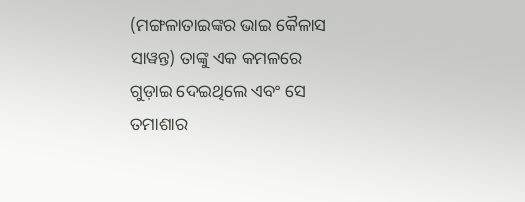(ମଙ୍ଗଳାତାଇଙ୍କର ଭାଇ କୈଳାସ ସାୱନ୍ତ) ତାଙ୍କୁ ଏକ କମଳରେ ଗୁଡ଼ାଇ ଦେଇଥିଲେ ଏବଂ ସେ ତମାଶାର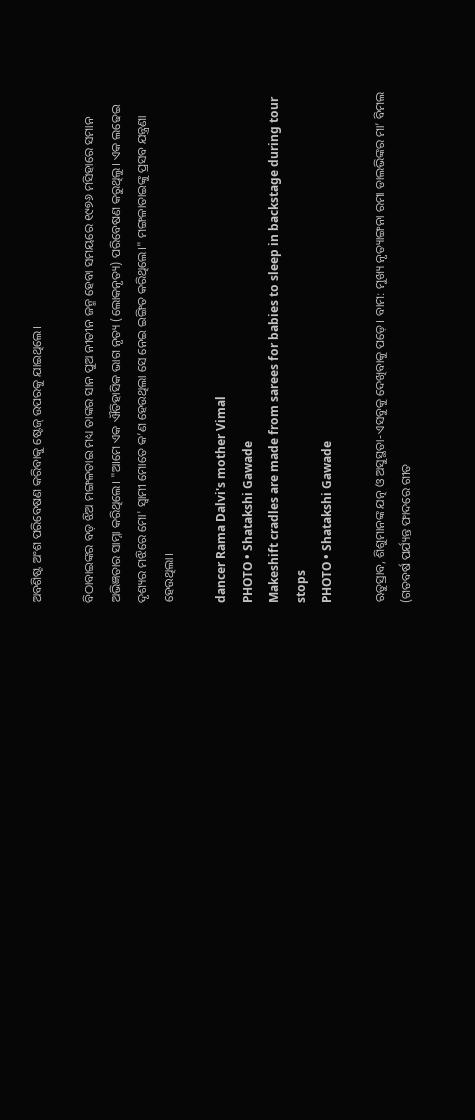ଅବଶିଷ୍ଟ ଅଂଶ ପରିବେଷଣ କରିବାକୁ ଷ୍ଟେଜ୍ ଉପରକୁ ଯାଇଥିଲେ।

ବିଠାବାଇଙ୍କର ବଡ଼ ଝିଅ ମଙ୍ଗଳତାଇ ମଧ୍ୟ ତାଙ୍କର ସାନ ପୁଅ ନୀତୀନ ଜନ୍ମ ହେବା ସମୟରେ ୧୯୭୬ ମସିହାରେ ସମାନ ଅଭିଜ୍ଞତାର ସାମ୍ନା କରିଥିଲେ। "ଆମେ ଏକ ଐତିହାସିକ ଭାଗ ନୃତ୍ୟ (ଲୋକନୃତ୍ୟ) ପରିବେଷଣ କରୁଥିଲୁ। ଏକ ଲଢେଇ ଦୃଶ୍ୟର ମଝିରେ ମୋ' ସ୍ୱାମୀ ମୋତେ କ’ଣ ହେଉଥିଲା ସେ ନେଇ ଇଙ୍ଗିତ କରିଥିଲେ।" ମଙ୍ଗଳାତାଇଙ୍କୁ ପ୍ରସବ ଯନ୍ତ୍ରଣା ହେଉଥିଲା।

dancer Rama Dalvi's mother Vimal
PHOTO • Shatakshi Gawade
Makeshift cradles are made from sarees for babies to sleep in backstage during tour stops
PHOTO • Shatakshi Gawade

ଋତୁସ୍ରାବ, ଶିଶୁମାନଙ୍କ ଯତ୍ନ ଓ ଅସୁସ୍ଥତା-ଏସବୁକୁ ଦେଖିବାକୁ ପଡ଼େ। ବାମ: ମୁଖ୍ୟ ନୃତ୍ୟାଙ୍ଗନା ରମା ଡାଲଭିଙ୍କର ମା’ ବିମଲ (ଗତବର୍ଷ ପର୍ଯ୍ୟନ୍ତ ଫାଦରେ ଗୀତ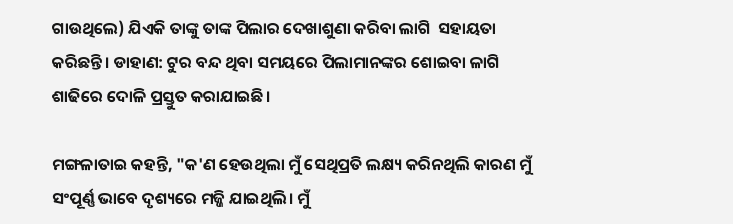ଗାଉଥିଲେ) ଯିଏକି ତାଙ୍କୁ ତାଙ୍କ ପିଲାର ଦେଖାଶୁଣା କରିବା ଲାଗି  ସହାୟତା କରିଛନ୍ତି। ଡାହାଣ: ଟୁର ବନ୍ଦ ଥିବା ସମୟରେ ପିଲାମାନଙ୍କର ଶୋଇବା ଳାଗି ଶାଢିରେ ଦୋଳି ପ୍ରସ୍ତୁତ କରାଯାଇଛି।

ମଙ୍ଗଳାତାଇ କହନ୍ତି, "କ'ଣ ହେଉଥିଲା ମୁଁ ସେଥିପ୍ରତି ଲକ୍ଷ୍ୟ କରିନଥିଲି କାରଣ ମୁଁ ସଂପୂର୍ଣ୍ଣ ଭାବେ ଦୃଶ୍ୟରେ ମଜ୍ଜି ଯାଇଥିଲି। ମୁଁ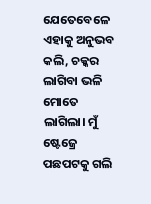ଯେତେବେଳେ ଏହାକୁ ଅନୁଭବ କଲି, ଚକ୍କର ଲାଗିବା ଭଳି ମୋତେ ଲାଗିଲା। ମୁଁ ଷ୍ଟେଜ୍ରେ ପଛପଟକୁ ଗଲି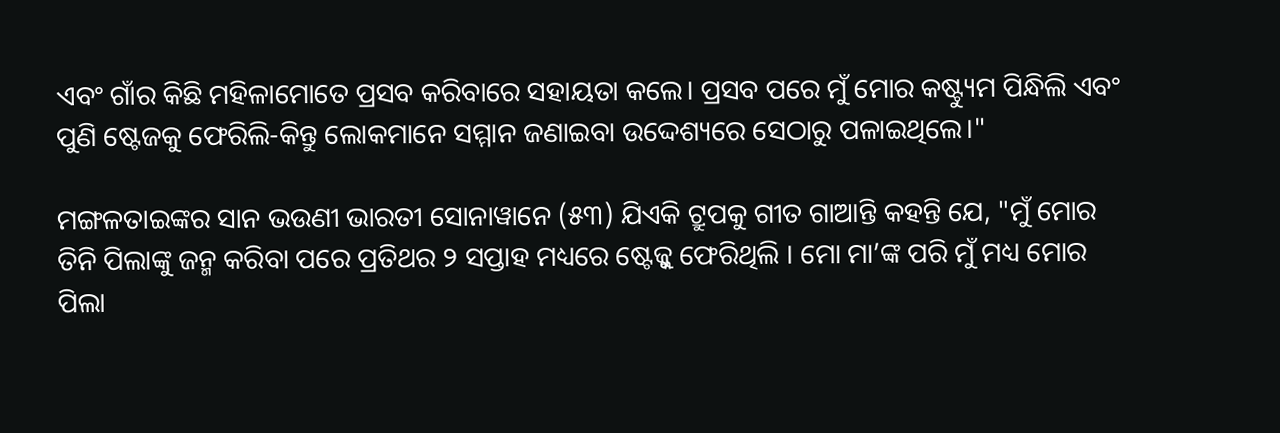ଏବଂ ଗାଁର କିଛି ମହିଳାମୋତେ ପ୍ରସବ କରିବାରେ ସହାୟତା କଲେ। ପ୍ରସବ ପରେ ମୁଁ ମୋର କଷ୍ଟ୍ୟୁମ ପିନ୍ଧିଲି ଏବଂ ପୁଣି ଷ୍ଟେଜକୁ ଫେରିଲି-କିନ୍ତୁ ଲୋକମାନେ ସମ୍ମାନ ଜଣାଇବା ଉଦ୍ଦେଶ୍ୟରେ ସେଠାରୁ ପଳାଇଥିଲେ।"

ମଙ୍ଗଳତାଇଙ୍କର ସାନ ଭଉଣୀ ଭାରତୀ ସୋନାୱାନେ (୫୩) ଯିଏକି ଟ୍ରୁପକୁ ଗୀତ ଗାଆନ୍ତି କହନ୍ତି ଯେ, "ମୁଁ ମୋର ତିନି ପିଲାଙ୍କୁ ଜନ୍ମ କରିବା ପରେ ପ୍ରତିଥର ୨ ସପ୍ତାହ ମଧ୍ୟରେ ଷ୍ଟେଜ୍କୁ ଫେରିଥିଲି । ମୋ ମା’ଙ୍କ ପରି ମୁଁ ମଧ୍ୟ ମୋର ପିଲା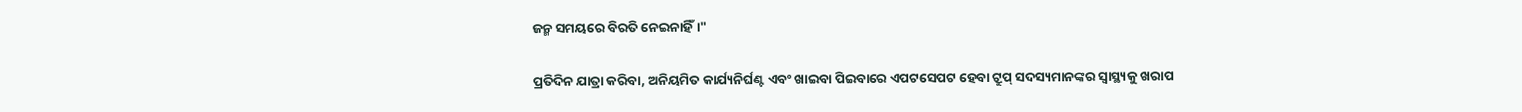ଜନ୍ମ ସମୟରେ ବିରତି ନେଇନାହିଁ।"

ପ୍ରତିଦିନ ଯାତ୍ରା କରିବା, ଅନିୟମିତ କାର୍ଯ୍ୟନିର୍ଘଣ୍ଟ ଏବଂ ଖାଇବା ପିଇବାରେ ଏପଟସେପଟ ହେବା ଟ୍ରୁପ୍ ସଦସ୍ୟମାନଙ୍କର ସ୍ୱାସ୍ଥ୍ୟକୁ ଖରାପ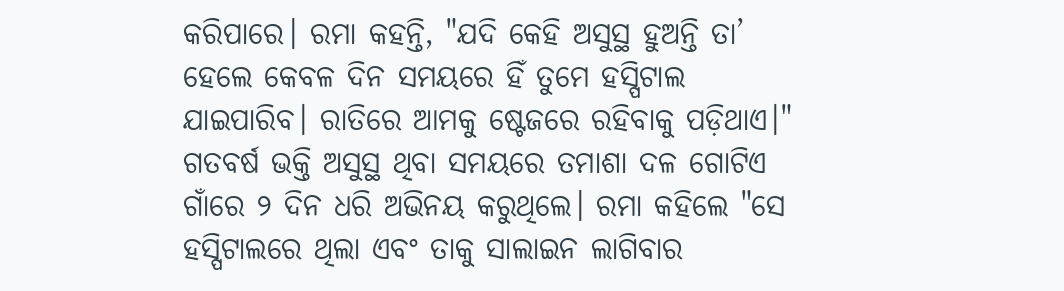କରିପାରେ। ରମା କହନ୍ତି, "ଯଦି କେହି ଅସୁସ୍ଥ ହୁଅନ୍ତି ତା’ ହେଲେ କେବଳ ଦିନ ସମୟରେ ହିଁ ତୁମେ ହସ୍ପିଟାଲ ଯାଇପାରିବ। ରାତିରେ ଆମକୁ ଷ୍ଟେଜରେ ରହିବାକୁ ପଡ଼ିଥାଏ।" ଗତବର୍ଷ ଭକ୍ତି ଅସୁସ୍ଥ ଥିବା ସମୟରେ ତମାଶା ଦଳ ଗୋଟିଏ ଗାଁରେ ୨ ଦିନ ଧରି ଅଭିନୟ କରୁଥିଲେ। ରମା କହିଲେ "ସେ ହସ୍ପିଟାଲରେ ଥିଲା ଏବଂ ତାକୁ ସାଲାଇନ ଲାଗିବାର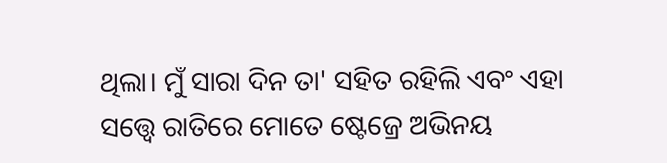ଥିଲା। ମୁଁ ସାରା ଦିନ ତା' ସହିତ ରହିଲି ଏବଂ ଏହା ସତ୍ତ୍ଵେ ରାତିରେ ମୋତେ ଷ୍ଟେଜ୍ରେ ଅଭିନୟ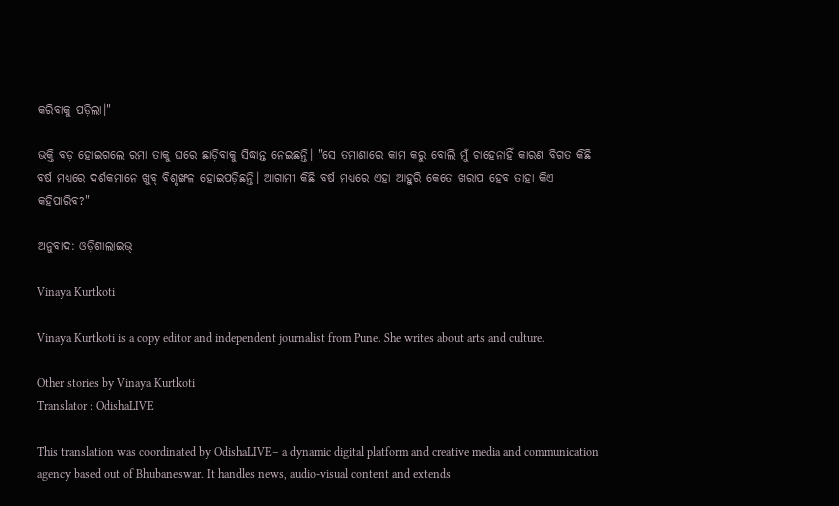କରିବାକୁ ପଡ଼ିଲା।"

ଭକ୍ତି ବଡ଼ ହୋଇଗଲେ ରମା ତାକୁ ଘରେ ଛାଡ଼ିବାକୁ ସିଦ୍ଧାନ୍ତ ନେଇଛନ୍ତି। "ସେ ତମାଶାରେ କାମ କରୁ ବୋଲି ମୁଁ ଚାହେନାହିଁ କାରଣ ବିଗତ କିଛି ବର୍ଷ ମଧ୍ୟରେ ଦର୍ଶକମାନେ ଖୁବ୍ ବିଶୃଙ୍ଖଳ ହୋଇପଡ଼ିଛନ୍ତି। ଆଗାମୀ କିଛି ବର୍ଷ ମଧ୍ୟରେ ଏହା ଆହୁରି କେତେ ଖରାପ ହେବ ତାହା କିଏ କହିପାରିବ?"

ଅନୁବାଦ: ଓଡ଼ିଶାଲାଇଭ୍

Vinaya Kurtkoti

Vinaya Kurtkoti is a copy editor and independent journalist from Pune. She writes about arts and culture.

Other stories by Vinaya Kurtkoti
Translator : OdishaLIVE

This translation was coordinated by OdishaLIVE– a dynamic digital platform and creative media and communication agency based out of Bhubaneswar. It handles news, audio-visual content and extends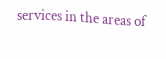services in the areas of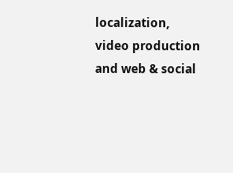localization, video production and web & social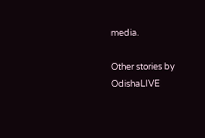media.

Other stories by OdishaLIVE